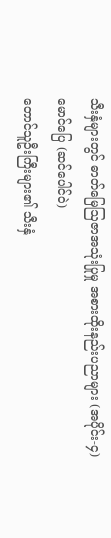သီးနှံများတွင် ဓာတ်မြေဩဇာအသုံးပြုမှု အစားထိုးနည်းပညာများ (အပိုင်း-၄)
မောင်ပြေ (ဆင်ပေါင်ဝဲ)
တောင်သူဦးကြီးများ၏ သီးနှံ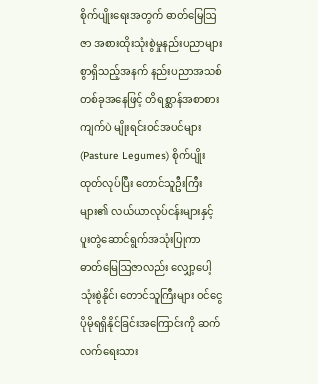စိုက်ပျိုးရေးအတွက် ဓာတ်မြေဩဇာ အစားထိုးသုံးစွဲမှုနည်းပညာများစွာရှိသည့်အနက် နည်းပညာအသစ်တစ်ခုအနေဖြင့် တိရစ္ဆာန်အစာစားကျက်ပဲ မျိုးရင်းဝင်အပင်များ (Pasture Legumes) စိုက်ပျိုးထုတ်လုပ်ပြီး တောင်သူဦးကြီးများ၏ လယ်ယာလုပ်ငန်းများနှင့် ပူးတွဲဆောင်ရွက်အသုံးပြုကာ ဓာတ်မြေဩဇာလည်း လျှော့ပေါ့သုံးစွဲနိုင်၊ တောင်သူကြီးများ ဝင်ငွေပိုမိုရရှိနိုင်ခြင်းအကြောင်းကို ဆက်လက်ရေးသား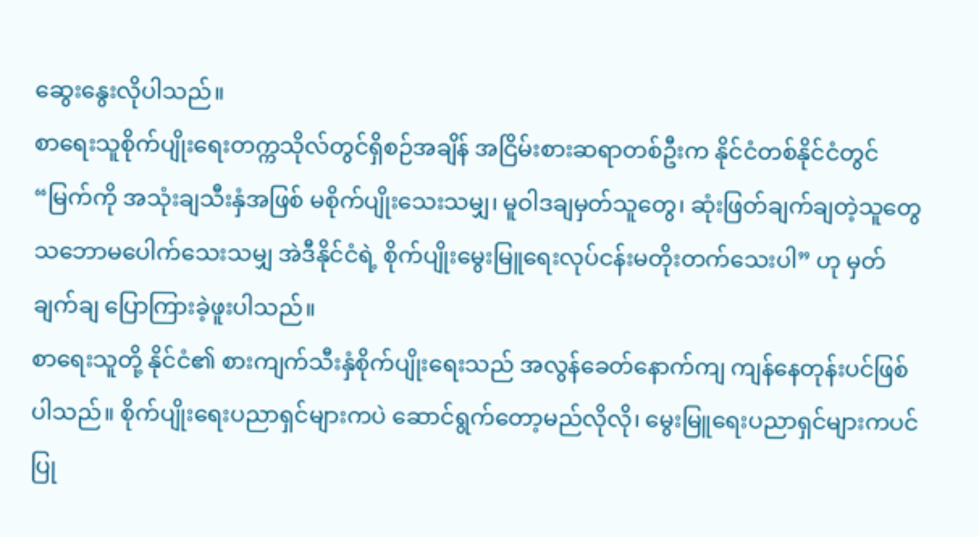ဆွေးနွေးလိုပါသည်။
စာရေးသူစိုက်ပျိုးရေးတက္ကသိုလ်တွင်ရှိစဉ်အချိန် အငြိမ်းစားဆရာတစ်ဦးက နိုင်ငံတစ်နိုင်ငံတွင် “မြက်ကို အသုံးချသီးနှံအဖြစ် မစိုက်ပျိုးသေးသမျှ၊ မူဝါဒချမှတ်သူတွေ၊ ဆုံးဖြတ်ချက်ချတဲ့သူတွေ သဘောမပေါက်သေးသမျှ အဲဒီနိုင်ငံရဲ့ စိုက်ပျိုးမွေးမြူရေးလုပ်ငန်းမတိုးတက်သေးပါ” ဟု မှတ်ချက်ချ ပြောကြားခဲ့ဖူးပါသည်။
စာရေးသူတို့ နိုင်ငံ၏ စားကျက်သီးနှံစိုက်ပျိုးရေးသည် အလွန်ခေတ်နောက်ကျ ကျန်နေတုန်းပင်ဖြစ်ပါသည်။ စိုက်ပျိုးရေးပညာရှင်များကပဲ ဆောင်ရွက်တော့မည်လိုလို၊ မွေးမြူရေးပညာရှင်များကပင် ပြု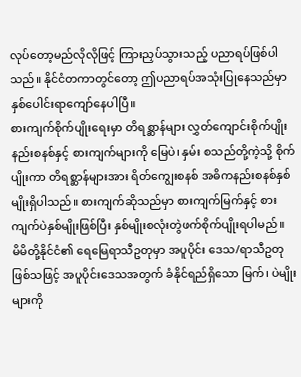လုပ်တော့မည်လိုလိုဖြင့် ကြားညှပ်သွားသည့် ပညာရပ်ဖြစ်ပါသည်။ နိုင်ငံတကာတွင်တော့ ဤပညာရပ်အသုံးပြုနေသည်မှာ နှစ်ပေါင်းရာကျော်နေပါပြီ။
စားကျက်စိုက်ပျိုးရေးမှာ တိရစ္ဆာန်များ လွှတ်ကျောင်းစိုက်ပျိုးနည်းစနစ်နှင့် စားကျက်များကို မြေပဲ၊ နှမ်း စသည်တို့ကဲ့သို့ စိုက်ပျိုးကာ တိရစ္ဆာန်များအား ရိတ်ကျွေးစနစ် အဓိကနည်းစနစ်နှစ်မျိုးရှိပါသည်။ စားကျက်ဆိုသည်မှာ စားကျက်မြက်နှင့် စားကျက်ပဲနှစ်မျိုးဖြစ်ပြီး နှစ်မျိုးစလုံးတွဲဖက်စိုက်ပျိုးရပါမည်။
မိမိတို့နိုင်ငံ၏ ရေမြေရာသီဥတုမှာ အပူပိုင်း ဒေသ/ရာသီဥတုဖြစ်သဖြင့် အပူပိုင်းဒေသအတွက် ခံနိုင်ရည်ရှိသော မြက်၊ ပဲမျိုးများကို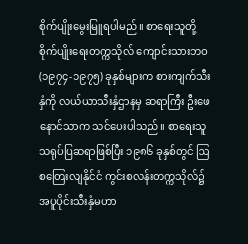စိုက်ပျိုးမွေးမြူရပါမည်။ စာရေးသူတို့ စိုက်ပျိုးရေးတက္ကသိုလ် ကျောင်းသားဘဝ (၁၉၇၄-၁၉၇၅) ခုနှစ်များက စားကျက်သီးနှံကို လယ်ယာသီးနှံဌာနမှ ဆရာကြီး ဦးဖေနောင်သာက သင်ပေးပါသည်။ စာရေးသူသရုပ်ပြဆရာဖြစ်ပြီး ၁၉၈၆ ခုနှစ်တွင် ဩစတြေးလျနိုင်ငံ ကွင်းစလန်းတက္ကသိုလ်၌ အပူပိုင်းသီးနှံမဟာ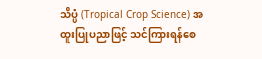သိပ္ပံ (Tropical Crop Science) အထူးပြုပညာဖြင့် သင်ကြားရန်စေ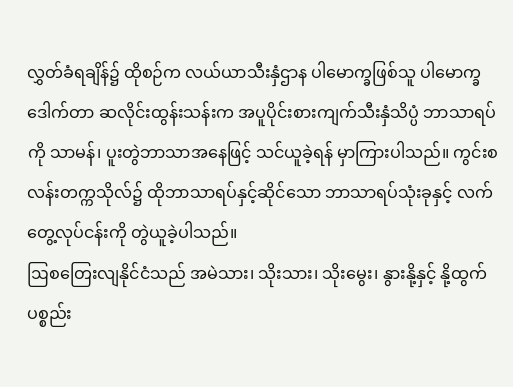လွှတ်ခံရချိန်၌ ထိုစဉ်က လယ်ယာသီးနှံဌာန ပါမောက္ခဖြစ်သူ ပါမောက္ခဒေါက်တာ ဆလိုင်းထွန်းသန်းက အပူပိုင်းစားကျက်သီးနှံသိပ္ပံ ဘာသာရပ်ကို သာမန်၊ ပူးတွဲဘာသာအနေဖြင့် သင်ယူခဲ့ရန် မှာကြားပါသည်။ ကွင်းစလန်းတက္ကသိုလ်၌ ထိုဘာသာရပ်နှင့်ဆိုင်သော ဘာသာရပ်သုံးခုနှင့် လက်တွေ့လုပ်ငန်းကို တွဲယူခဲ့ပါသည်။
ဩစတြေးလျနိုင်ငံသည် အမဲသား၊ သိုးသား၊ သိုးမွေး၊ နွားနို့နှင့် နို့ထွက်ပစ္စည်း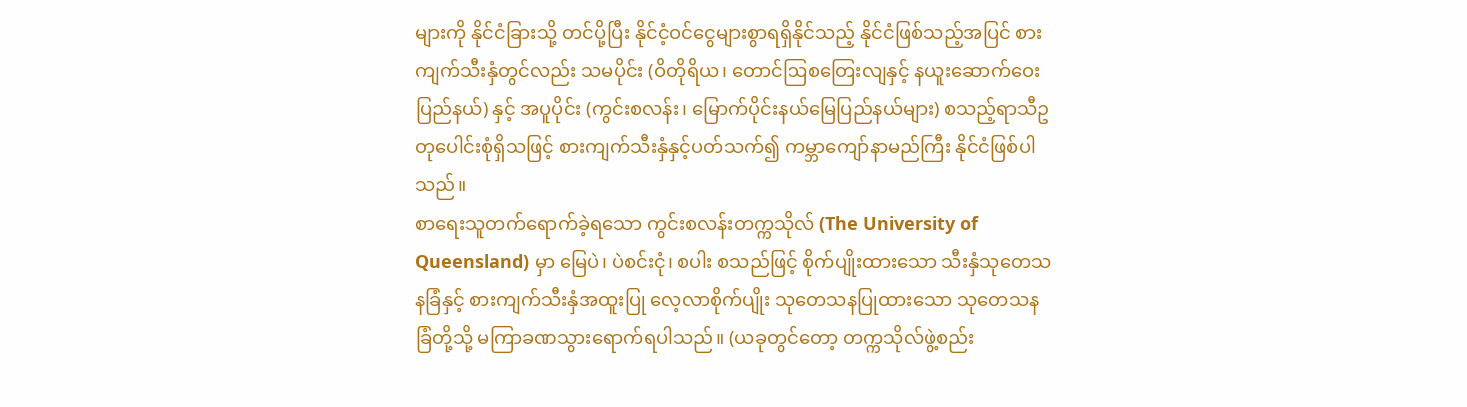များကို နိုင်ငံခြားသို့ တင်ပို့ပြီး နိုင်ငံ့ဝင်ငွေများစွာရရှိနိုင်သည့် နိုင်ငံဖြစ်သည့်အပြင် စားကျက်သီးနှံတွင်လည်း သမပိုင်း (ဝိတိုရိယ၊ တောင်ဩစတြေးလျနှင့် နယူးဆောက်ဝေးပြည်နယ်) နှင့် အပူပိုင်း (ကွင်းစလန်း၊ မြောက်ပိုင်းနယ်မြေပြည်နယ်များ) စသည့်ရာသီဥတုပေါင်းစုံရှိသဖြင့် စားကျက်သီးနှံနှင့်ပတ်သက်၍ ကမ္ဘာကျော်နာမည်ကြီး နိုင်ငံဖြစ်ပါသည်။
စာရေးသူတက်ရောက်ခဲ့ရသော ကွင်းစလန်းတက္ကသိုလ် (The University of Queensland) မှာ မြေပဲ၊ ပဲစင်းငုံ၊ စပါး စသည်ဖြင့် စိုက်ပျိုးထားသော သီးနှံသုတေသနခြံနှင့် စားကျက်သီးနှံအထူးပြု လေ့လာစိုက်ပျိုး သုတေသနပြုထားသော သုတေသနခြံတို့သို့ မကြာခဏသွားရောက်ရပါသည်။ (ယခုတွင်တော့ တက္ကသိုလ်ဖွဲ့စည်း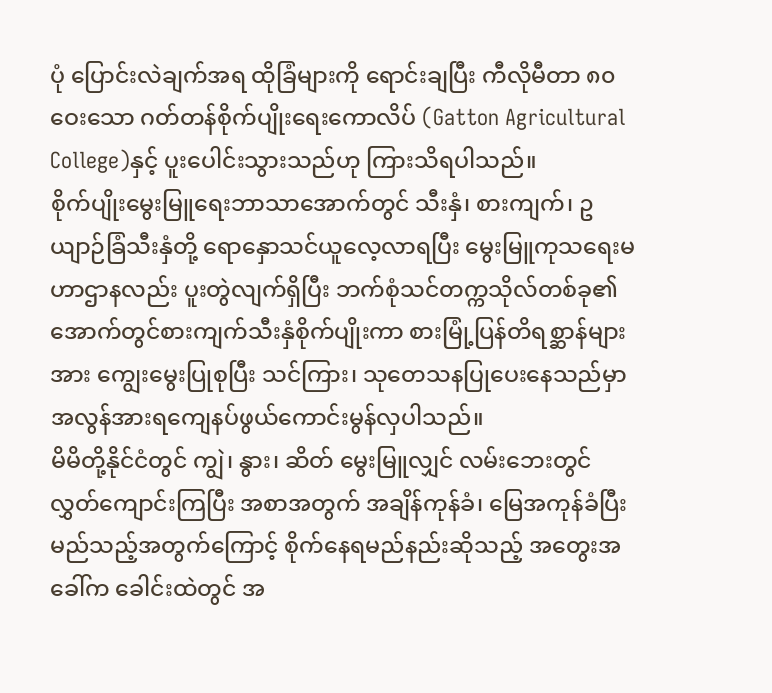ပုံ ပြောင်းလဲချက်အရ ထိုခြံများကို ရောင်းချပြီး ကီလိုမီတာ ၈၀ ဝေးသော ဂတ်တန်စိုက်ပျိုးရေးကောလိပ် (Gatton Agricultural College)နှင့် ပူးပေါင်းသွားသည်ဟု ကြားသိရပါသည်။
စိုက်ပျိုးမွေးမြူရေးဘာသာအောက်တွင် သီးနှံ၊ စားကျက်၊ ဥယျာဉ်ခြံသီးနှံတို့ ရောနှောသင်ယူလေ့လာရပြီး မွေးမြူကုသရေးမဟာဌာနလည်း ပူးတွဲလျက်ရှိပြီး ဘက်စုံသင်တက္ကသိုလ်တစ်ခု၏ အောက်တွင်စားကျက်သီးနှံစိုက်ပျိုးကာ စားမြုံ့ပြန်တိရစ္ဆာန်များအား ကျွေးမွေးပြုစုပြီး သင်ကြား၊ သုတေသနပြုပေးနေသည်မှာ အလွန်အားရကျေနပ်ဖွယ်ကောင်းမွန်လှပါသည်။
မိမိတို့နိုင်ငံတွင် ကျွဲ၊ နွား၊ ဆိတ် မွေးမြူလျှင် လမ်းဘေးတွင် လွှတ်ကျောင်းကြပြီး အစာအတွက် အချိန်ကုန်ခံ၊ မြေအကုန်ခံပြီး မည်သည့်အတွက်ကြောင့် စိုက်နေရမည်နည်းဆိုသည့် အတွေးအခေါ်က ခေါင်းထဲတွင် အ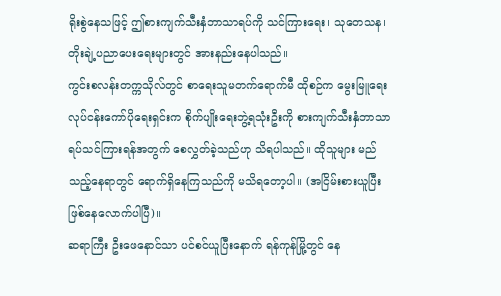ရိုးစွဲနေသဖြင့် ဤစားကျက်သီးနှံဘာသာရပ်ကို သင်ကြားရေး၊ သုတေသန၊ တိုးချဲ့ပညာပေးရေးများတွင် အားနည်းနေပါသည်။
ကွင်းစလန်းတက္ကသိုလ်တွင် စာရေးသူမတက်ရောက်မီ ထိုစဉ်က မွေးမြူရေးလုပ်ငန်းကော်ပိုရေးရှင်းက စိုက်ပျိုးရေးဘွဲ့ရသုံးဦးကို စားကျက်သီးနှံဘာသာရပ်သင်ကြားရန်အတွက် စေလွှတ်ခဲ့သည်ဟု သိရပါသည်။ ထိုသူများ မည်သည့်နေရာတွင် ရောက်ရှိနေကြသည်ကို မသိရတော့ပါ။ (အငြိမ်းစားယူပြီး ဖြစ်နေလောက်ပါပြီ)။
ဆရာကြီး ဦးဖေနောင်သာ ပင်စင်ယူပြီးနောက် ရန်ကုန်မြို့တွင် နေ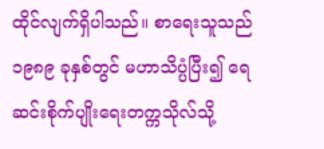ထိုင်လျက်ရှိပါသည်။ စာရေးသူသည် ၁၉၈၉ ခုနှစ်တွင် မဟာသိပ္ပံပြီး၍ ရေဆင်းစိုက်ပျိုးရေးတက္ကသိုလ်သို့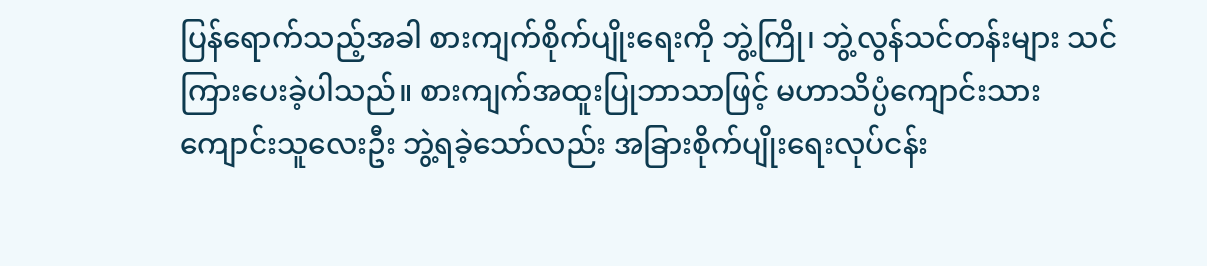ပြန်ရောက်သည့်အခါ စားကျက်စိုက်ပျိုးရေးကို ဘွဲ့ကြို၊ ဘွဲ့လွန်သင်တန်းများ သင်ကြားပေးခဲ့ပါသည်။ စားကျက်အထူးပြုဘာသာဖြင့် မဟာသိပ္ပံကျောင်းသား ကျောင်းသူလေးဦး ဘွဲ့ရခဲ့သော်လည်း အခြားစိုက်ပျိုးရေးလုပ်ငန်း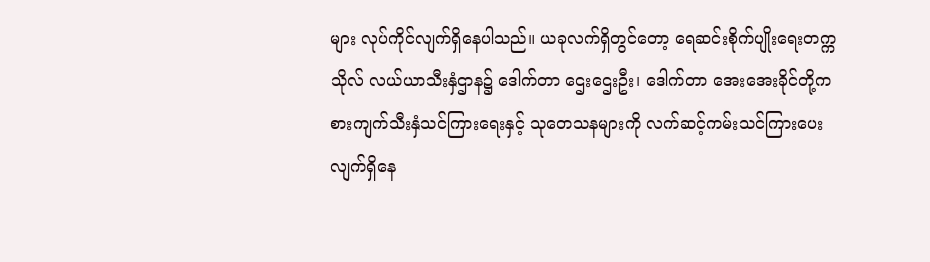များ လုပ်ကိုင်လျက်ရှိနေပါသည်။ ယခုလက်ရှိတွင်တော့ ရေဆင်းစိုက်ပျိုးရေးတက္ကသိုလ် လယ်ယာသီးနှံဌာန၌ ဒေါက်တာ ဌေးဌေးဦး၊ ဒေါက်တာ အေးအေးခိုင်တို့က စားကျက်သီးနှံသင်ကြားရေးနှင့် သုတေသနများကို လက်ဆင့်ကမ်းသင်ကြားပေးလျက်ရှိနေ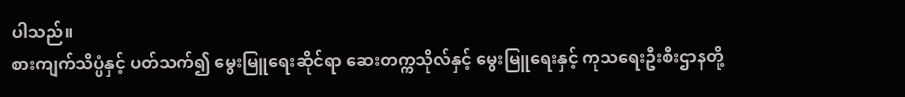ပါသည်။
စားကျက်သိပ္ပံနှင့် ပတ်သက်၍ မွေးမြူရေးဆိုင်ရာ ဆေးတက္ကသိုလ်နှင့် မွေးမြူရေးနှင့် ကုသရေးဦးစီးဌာနတို့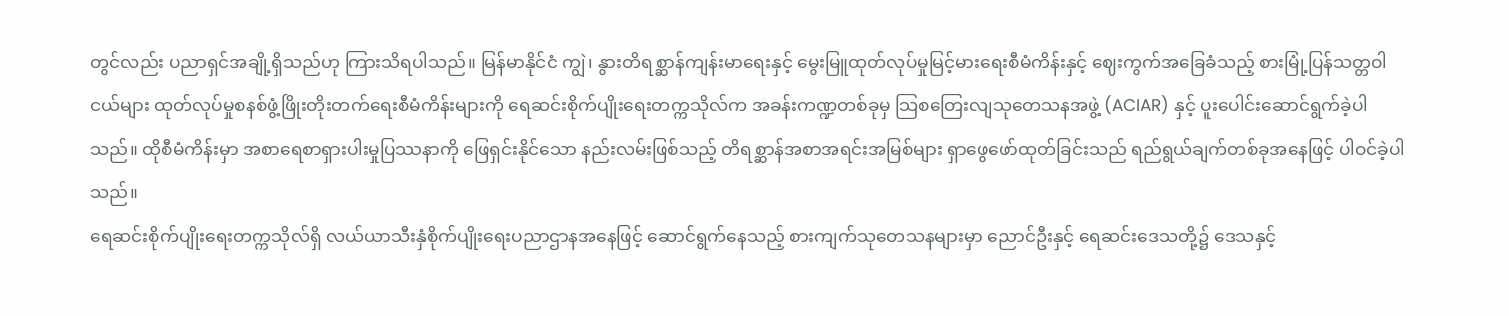တွင်လည်း ပညာရှင်အချို့ရှိသည်ဟု ကြားသိရပါသည်။ မြန်မာနိုင်ငံ ကျွဲ၊ နွားတိရစ္ဆာန်ကျန်းမာရေးနှင့် မွေးမြူထုတ်လုပ်မှုမြင့်မားရေးစီမံကိန်းနှင့် ဈေးကွက်အခြေခံသည့် စားမြုံ့ပြန်သတ္တဝါငယ်များ ထုတ်လုပ်မှုစနစ်ဖွံ့ဖြိုးတိုးတက်ရေးစီမံကိန်းများကို ရေဆင်းစိုက်ပျိုးရေးတက္ကသိုလ်က အခန်းကဏ္ဍတစ်ခုမှ သြစတြေးလျသုတေသနအဖွဲ့ (ACIAR) နှင့် ပူးပေါင်းဆောင်ရွက်ခဲ့ပါသည်။ ထိုစီမံကိန်းမှာ အစာရေစာရှားပါးမှုပြဿနာကို ဖြေရှင်းနိုင်သော နည်းလမ်းဖြစ်သည့် တိရစ္ဆာန်အစာအရင်းအမြစ်များ ရှာဖွေဖော်ထုတ်ခြင်းသည် ရည်ရွယ်ချက်တစ်ခုအနေဖြင့် ပါဝင်ခဲ့ပါသည်။
ရေဆင်းစိုက်ပျိုးရေးတက္ကသိုလ်ရှိ လယ်ယာသီးနှံစိုက်ပျိုးရေးပညာဌာနအနေဖြင့် ဆောင်ရွက်နေသည့် စားကျက်သုတေသနများမှာ ညောင်ဦးနှင့် ရေဆင်းဒေသတို့၌ ဒေသနှင့်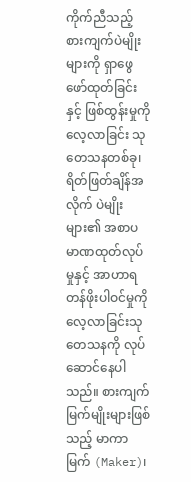ကိုက်ညီသည့် စားကျက်ပဲမျိုးများကို ရှာဖွေဖော်ထုတ်ခြင်းနှင့် ဖြစ်ထွန်းမှုကို လေ့လာခြင်း သုတေသနတစ်ခု၊ ရိတ်ဖြတ်ချိန်အလိုက် ပဲမျိုးများ၏ အစာပမာဏထုတ်လုပ်မှုနှင့် အာဟာရတန်ဖိုးပါဝင်မှုကို လေ့လာခြင်းသုတေသနကို လုပ်ဆောင်နေပါသည်။ စားကျက်မြက်မျိုးများဖြစ်သည့် မာကာမြက် (Maker)၊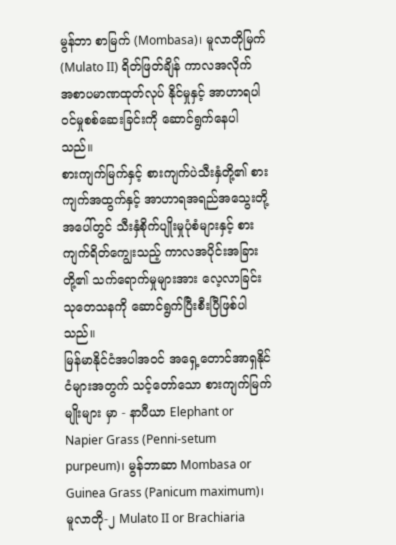မွန်ဘာ စာမြက် (Mombasa)၊ မူလာတိုမြက် (Mulato II) ရိတ်ဖြတ်ချိန် ကာလအလိုက် အစာပမာဏထုတ်လုပ် နိုင်မှုနှင့် အာဟာရပါဝင်မှုစစ်ဆေးခြင်းကို ဆောင်ရွက်နေပါသည်။
စားကျက်မြက်နှင့် စားကျက်ပဲသီးနှံတို့၏ စားကျက်အထွက်နှင့် အာဟာရအရည်အသွေးတို့အပေါ်တွင် သီးနှံစိုက်ပျိုးမှုပုံစံများနှင့် စားကျက်ရိတ်ကျွေးသည့် ကာလအပိုင်းအခြားတို့၏ သက်ရောက်မှုများအား လေ့လာခြင်းသုတေသနကို ဆောင်ရွက်ပြီးစီးပြီဖြစ်ပါသည်။
မြန်မာနိုင်ငံအပါအဝင် အရှေ့တောင်အာရှနိုင်ငံများအတွက် သင့်တော်သော စားကျက်မြက်မျိုးများ မှာ - နာပီယာ Elephant or Napier Grass (Penni-setum purpeum)၊ မွန်ဘာဆာ Mombasa or Guinea Grass (Panicum maximum)၊ မူလာတို-၂ Mulato II or Brachiaria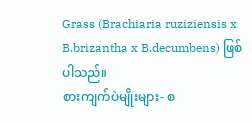Grass (Brachiaria ruziziensis x B.brizantha x B.decumbens) ဖြစ်ပါသည်။
စားကျက်ပဲမျိုးများ- စ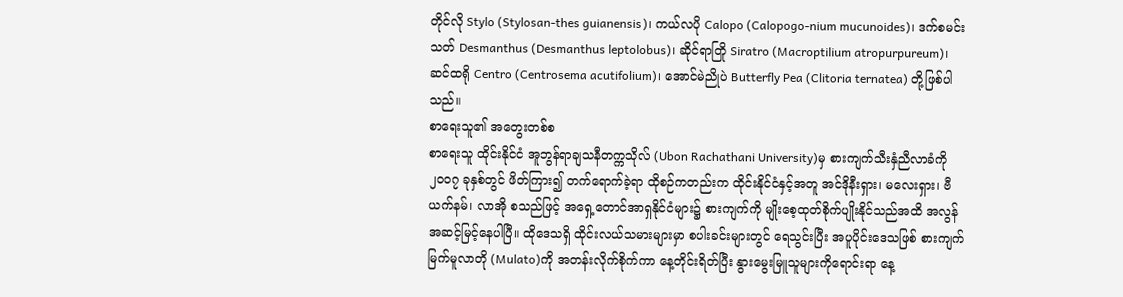တိုင်လို Stylo (Stylosan-thes guianensis)၊ ကယ်လပို Calopo (Calopogo-nium mucunoides)၊ ဒက်စမင်းသတ် Desmanthus (Desmanthus leptolobus)၊ ဆိုင်ရာတြို Siratro (Macroptilium atropurpureum)၊ ဆင်ထရို Centro (Centrosema acutifolium)၊ အောင်မဲညိုပဲ Butterfly Pea (Clitoria ternatea) တို့ဖြစ်ပါသည်။
စာရေးသူ၏ အတွေးတစ်စ
စာရေးသူ ထိုင်းနိုင်ငံ အူဘွန်ရာချသနီတက္ကသိုလ် (Ubon Rachathani University)မှ စားကျက်သီးနှံညီလာခံကို ၂၀၀၇ ခုနှစ်တွင် ဖိတ်ကြား၍ တက်ရောက်ခဲ့ရာ ထိုစဉ်ကတည်းက ထိုင်းနိုင်ငံနှင့်အတူ အင်ဒိုနီးရှား၊ မလေးရှား၊ ဗီယက်နမ်၊ လာအို စသည်ဖြင့် အရှေ့တောင်အာရှနိုင်ငံများ၌ စားကျက်ကို မျိုးစေ့ထုတ်စိုက်ပျိုးနိုင်သည်အထိ အလွန်အဆင့်မြင့်နေပါပြီ။ ထိုဒေသရှိ ထိုင်းလယ်သမားများမှာ စပါးခင်းများတွင် ရေသွင်းပြီး အပူပိုင်းဒေသဖြစ် စားကျက်မြက်မူလာတို (Mulato)ကို အတန်းလိုက်စိုက်ကာ နေ့တိုင်းရိတ်ပြီး နွားမွေးမြူသူများကိုရောင်းရာ နေ့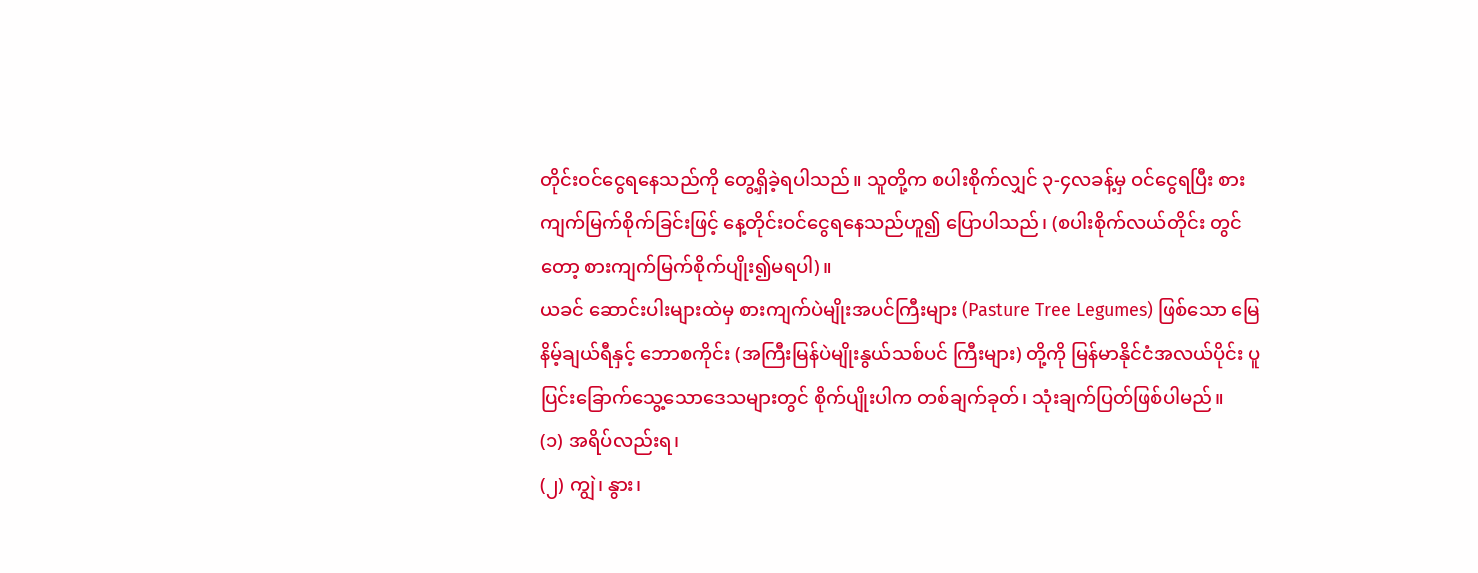တိုင်းဝင်ငွေရနေသည်ကို တွေ့ရှိခဲ့ရပါသည်။ သူတို့က စပါးစိုက်လျှင် ၃-၄လခန့်မှ ဝင်ငွေရပြီး စားကျက်မြက်စိုက်ခြင်းဖြင့် နေ့တိုင်းဝင်ငွေရနေသည်ဟူ၍ ပြောပါသည်၊ (စပါးစိုက်လယ်တိုင်း တွင်တော့ စားကျက်မြက်စိုက်ပျိုး၍မရပါ)။
ယခင် ဆောင်းပါးများထဲမှ စားကျက်ပဲမျိုးအပင်ကြီးများ (Pasture Tree Legumes) ဖြစ်သော မြေနိမ့်ချယ်ရီနှင့် ဘောစကိုင်း (အကြီးမြန်ပဲမျိုးနွယ်သစ်ပင် ကြီးများ) တို့ကို မြန်မာနိုင်ငံအလယ်ပိုင်း ပူပြင်းခြောက်သွေ့သောဒေသများတွင် စိုက်ပျိုးပါက တစ်ချက်ခုတ်၊ သုံးချက်ပြတ်ဖြစ်ပါမည်။
(၁) အရိပ်လည်းရ၊
(၂) ကျွဲ၊ နွား၊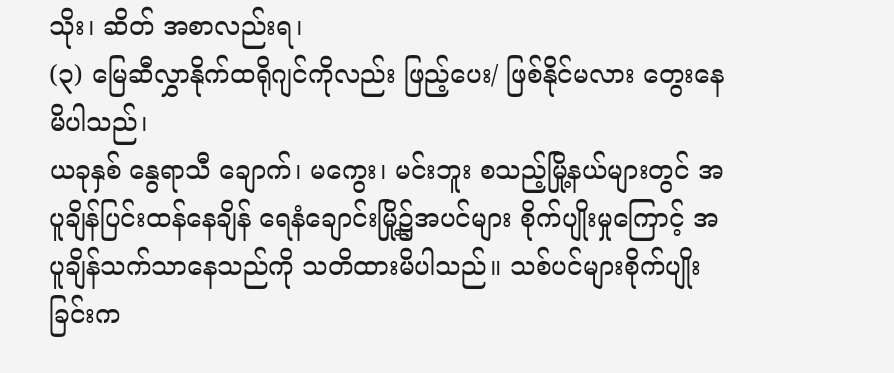သိုး၊ ဆိတ် အစာလည်းရ၊
(၃) မြေဆီလွှာနိုက်ထရိုဂျင်ကိုလည်း ဖြည့်ပေး/ ဖြစ်နိုင်မလား တွေးနေမိပါသည်၊
ယခုနှစ် နွေရာသီ ချောက်၊ မကွေး၊ မင်းဘူး စသည့်မြို့နယ်များတွင် အပူချိန်ပြင်းထန်နေချိန် ရေနံချောင်းမြို့၌အပင်များ စိုက်ပျိုးမှုကြောင့် အပူချိန်သက်သာနေသည်ကို သတိထားမိပါသည်။ သစ်ပင်များစိုက်ပျိုးခြင်းက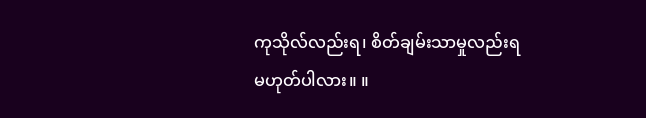ကုသိုလ်လည်းရ၊ စိတ်ချမ်းသာမှုလည်းရ မဟုတ်ပါလား။ ။